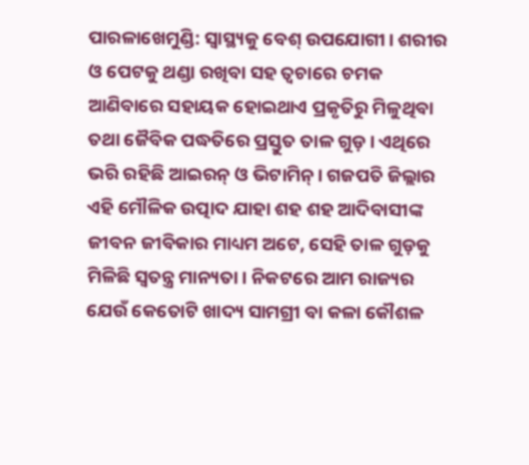ପାରଳାଖେମୁଣ୍ଡି: ସ୍ବାସ୍ଥ୍ୟକୁ ବେଶ୍ ଉପଯୋଗୀ। ଶରୀର ଓ ପେଟକୁ ଥଣ୍ଡା ରଖିବା ସହ ତ୍ବଚାରେ ଚମକ ଆଣିବାରେ ସହାୟକ ହୋଇଥାଏ ପ୍ରକୃତିରୁ ମିଳୁଥିବା ତଥା ଜୈବିକ ପଦ୍ଧତିରେ ପ୍ରସ୍ତୁତ ତାଳ ଗୁଡ଼। ଏଥିରେ ଭରି ରହିଛି ଆଇରନ୍ ଓ ଭିଟାମିନ୍। ଗଜପତି ଜିଲ୍ଲାର ଏହି ମୌଳିକ ଉତ୍ପାଦ ଯାହା ଶହ ଶହ ଆଦିବାସୀଙ୍କ ଜୀବନ ଜୀବିକାର ମାଧ୍ୟମ ଅଟେ, ସେହି ତାଳ ଗୁଡ଼କୁ ମିଳିଛି ସ୍ବତନ୍ତ୍ର ମାନ୍ୟତା। ନିକଟରେ ଆମ ରାଜ୍ୟର ଯେଉଁ କେତୋଟି ଖାଦ୍ୟ ସାମଗ୍ରୀ ବା କଳା କୌଶଳ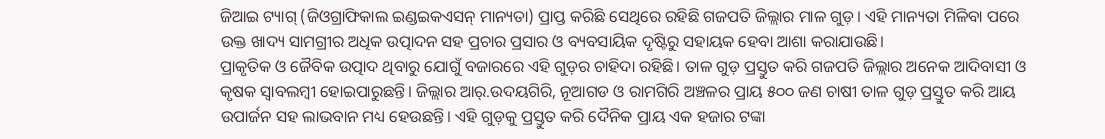ଜିଆଇ ଟ୍ୟାଗ୍ (ଜିଓଗ୍ରାଫିକାଲ ଇଣ୍ଡଇକଏସନ୍ ମାନ୍ୟତା) ପ୍ରାପ୍ତ କରିଛି ସେଥିରେ ରହିଛି ଗଜପତି ଜିଲ୍ଲାର ମାଳ ଗୁଡ଼। ଏହି ମାନ୍ୟତା ମିଳିବା ପରେ ଉକ୍ତ ଖାଦ୍ୟ ସାମଗ୍ରୀର ଅଧିକ ଉତ୍ପାଦନ ସହ ପ୍ରଚାର ପ୍ରସାର ଓ ବ୍ୟବସାୟିକ ଦୃଷ୍ଟିରୁ ସହାୟକ ହେବା ଆଶା କରାଯାଉଛି।
ପ୍ରାକୃତିକ ଓ ଜୈବିକ ଉତ୍ପାଦ ଥିବାରୁ ଯୋଗୁଁ ବଜାରରେ ଏହି ଗୁଡ଼ର ଚାହିଦା ରହିଛି। ତାଳ ଗୁଡ଼ ପ୍ରସ୍ତୁତ କରି ଗଜପତି ଜିଲ୍ଲାର ଅନେକ ଆଦିବାସୀ ଓ କୃଷକ ସ୍ଵାବଲମ୍ବୀ ହୋଇପାରୁଛନ୍ତି। ଜିଲ୍ଲାର ଆର୍.ଉଦୟଗିରି, ନୂଆଗଡ ଓ ରାମଗିରି ଅଞ୍ଚଳର ପ୍ରାୟ ୫୦୦ ଜଣ ଚାଷୀ ତାଳ ଗୁଡ଼ ପ୍ରସ୍ତୁତ କରି ଆୟ ଉପାର୍ଜନ ସହ ଲାଭବାନ ମଧ୍ୟ ହେଉଛନ୍ତି। ଏହି ଗୁଡ଼କୁ ପ୍ରସ୍ତୁତ କରି ଦୈନିକ ପ୍ରାୟ ଏକ ହଜାର ଟଙ୍କା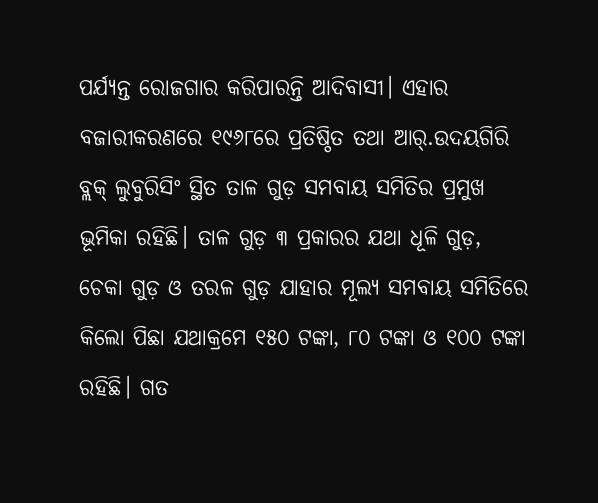ପର୍ଯ୍ୟନ୍ତ ରୋଜଗାର କରିପାରନ୍ତି ଆଦିବାସୀ। ଏହାର ବଜାରୀକରଣରେ ୧୯୬୮ରେ ପ୍ରତିଷ୍ଠିତ ତଥା ଆର୍.ଉଦୟଗିରି ବ୍ଲକ୍ ଲୁବୁରିସିଂ ସ୍ଥିତ ତାଳ ଗୁଡ଼ ସମବାୟ ସମିତିର ପ୍ରମୁଖ ଭୂମିକା ରହିଛି। ତାଳ ଗୁଡ଼ ୩ ପ୍ରକାରର ଯଥା ଧୂଳି ଗୁଡ଼, ଚେକା ଗୁଡ଼ ଓ ତରଳ ଗୁଡ଼ ଯାହାର ମୂଲ୍ୟ ସମବାୟ ସମିତିରେ କିଲୋ ପିଛା ଯଥାକ୍ରମେ ୧୫୦ ଟଙ୍କା, ୮୦ ଟଙ୍କା ଓ ୧୦୦ ଟଙ୍କା ରହିଛି। ଗତ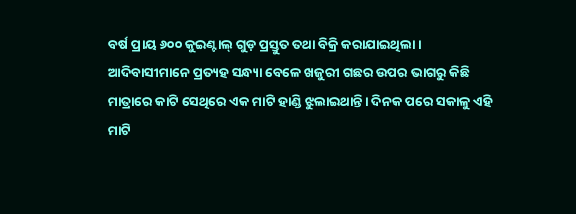ବର୍ଷ ପ୍ରାୟ ୬୦୦ କୁଇଣ୍ଟାଲ୍ ଗୁଡ଼ ପ୍ରସ୍ତୁତ ତଥା ବିକ୍ରି କରାଯାଇଥିଲା।
ଆଦିବାସୀମାନେ ପ୍ରତ୍ୟହ ସନ୍ଧ୍ୟା ବେଳେ ଖଜୁରୀ ଗଛର ଉପର ଭାଗରୁ କିଛି ମାତ୍ରାରେ କାଟି ସେଥିରେ ଏକ ମାଟି ହାଣ୍ଡି ଝୁଲାଇଥାନ୍ତି। ଦିନକ ପରେ ସକାଳୁ ଏହି ମାଟି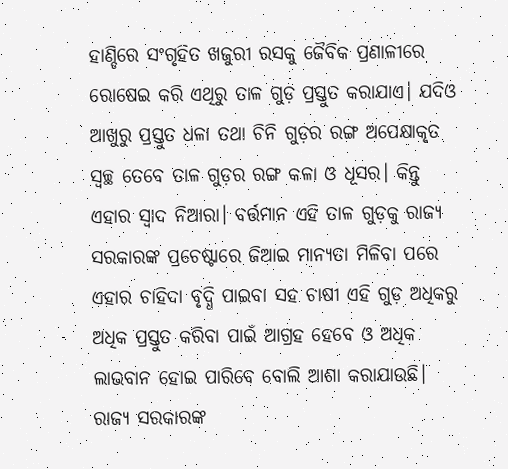ହାଣ୍ଡିରେ ସଂଗୃହିତ ଖଜୁରୀ ରସକୁ ଜୈବିକ ପ୍ରଣାଳୀରେ ରୋଷେଇ କରି ଏଥିରୁ ତାଳ ଗୁଡ଼ ପ୍ରସ୍ତୁତ କରାଯାଏ। ଯଦିଓ ଆଖୁରୁ ପ୍ରସ୍ତୁତ ଧଳା ତଥା ଚିନି ଗୁଡ଼ର ରଙ୍ଗ ଅପେକ୍ଷାକୃତ ସ୍ୱଚ୍ଛ ତେବେ ତାଳ ଗୁଡ଼ର ରଙ୍ଗ କଳା ଓ ଧୂସର। କିନ୍ତୁ ଏହାର ସ୍ଵାଦ ନିଆରା। ବର୍ତ୍ତମାନ ଏହି ତାଳ ଗୁଡ଼କୁ ରାଜ୍ୟ ସରକାରଙ୍କ ପ୍ରଚେଷ୍ଟାରେ ଜିଆଇ ମାନ୍ୟତା ମିଳିବା ପରେ ଏହାର ଚାହିଦା ବୃଦ୍ଧି ପାଇବା ସହ ଚାଷୀ ଏହି ଗୁଡ଼ ଅଧିକରୁ ଅଧିକ ପ୍ରସ୍ତୁତ କରିବା ପାଇଁ ଆଗ୍ରହ ହେବେ ଓ ଅଧିକ ଲାଭବାନ ହୋଇ ପାରିବେ ବୋଲି ଆଶା କରାଯାଉଛି। ରାଜ୍ୟ ସରକାରଙ୍କ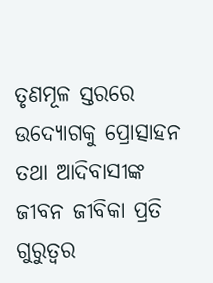ତୃଣମୂଳ ସ୍ତରରେ ଉଦ୍ୟୋଗକୁ ପ୍ରୋତ୍ସାହନ ତଥା ଆଦିବାସୀଙ୍କ ଜୀବନ ଜୀବିକା ପ୍ରତି ଗୁରୁତ୍ବର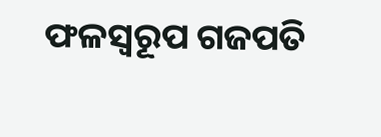ଫଳସ୍ବରୂପ ଗଜପତି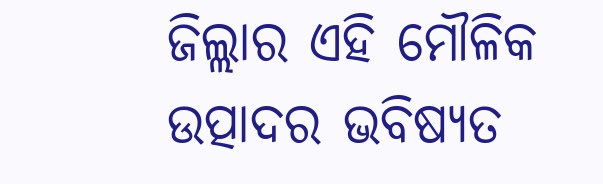ଜିଲ୍ଲାର ଏହି ମୌଳିକ ଉତ୍ପାଦର ଭବିଷ୍ୟତ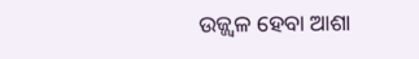ଉଜ୍ଜ୍ୱଳ ହେବା ଆଶା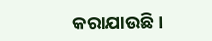କରାଯାଉଛି।